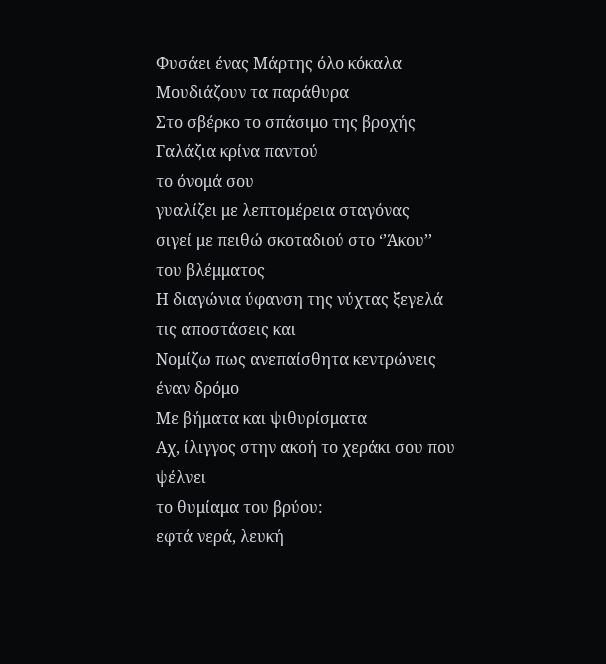Φυσάει ένας Μάρτης όλο κόκαλα
Μουδιάζουν τα παράθυρα
Στο σβέρκο το σπάσιμο της βροχής
Γαλάζια κρίνα παντού
το όνομά σου
γυαλίζει με λεπτομέρεια σταγόνας
σιγεί με πειθώ σκοταδιού στο ‘’Άκου’’ του βλέμματος
Η διαγώνια ύφανση της νύχτας ξεγελά τις αποστάσεις και
Νομίζω πως ανεπαίσθητα κεντρώνεις έναν δρόμο
Με βήματα και ψιθυρίσματα
Αχ, ίλιγγος στην ακοή το χεράκι σου που ψέλνει
το θυμίαμα του βρύου:
εφτά νερά, λευκή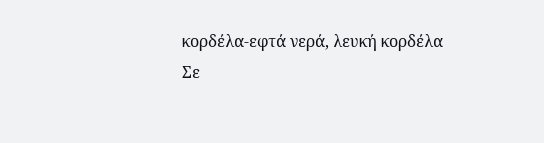κορδέλα-εφτά νερά, λευκή κορδέλα
Σε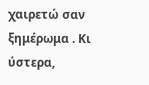χαιρετώ σαν ξημέρωμα . Κι ύστερα,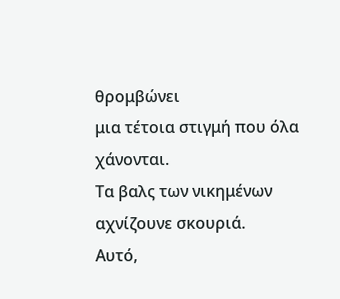θρομβώνει
μια τέτοια στιγμή που όλα χάνονται.
Τα βαλς των νικημένων αχνίζουνε σκουριά.
Αυτό,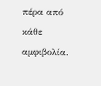πέρα από κάθε αμφιβολία.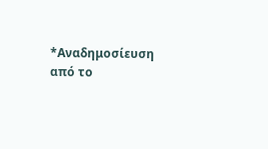*Αναδημοσίευση από το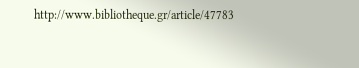http://www.bibliotheque.gr/article/47783